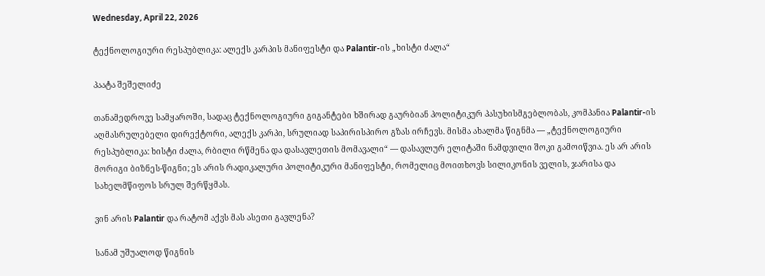Wednesday, April 22, 2026

ტექნოლოგიური რესპუბლიკა: ალექს კარპის მანიფესტი და Palantir-ის „ხისტი ძალა“

პაატა შეშელიძე

თანამედროვე სამყაროში, სადაც ტექნოლოგიური გიგანტები ხშირად გაურბიან პოლიტიკურ პასუხისმგებლობას, კომპანია Palantir-ის აღმასრულებელი დირექტორი, ალექს კარპი, სრულიად საპირისპირო გზას ირჩევს. მისმა ახალმა წიგნმა — „ტექნოლოგიური რესპუბლიკა: ხისტი ძალა, რბილი რწმენა და დასავლეთის მომავალი“ — დასავლურ ელიტაში ნამდვილი შოკი გამოიწვია. ეს არ არის მორიგი ბიზნეს-წიგნი; ეს არის რადიკალური პოლიტიკური მანიფესტი, რომელიც მოითხოვს სილიკონის ველის, ჯარისა და სახელმწიფოს სრულ შერწყმას.

ვინ არის Palantir და რატომ აქვს მას ასეთი გავლენა?

სანამ უშუალოდ წიგნის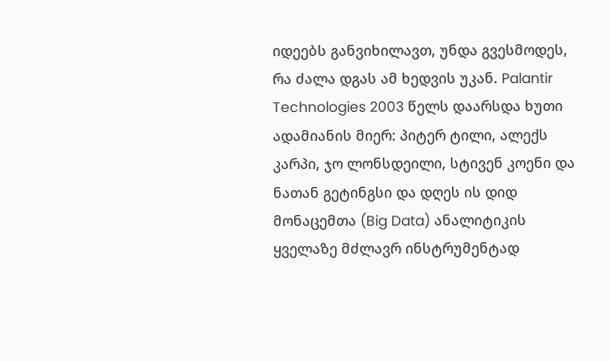იდეებს განვიხილავთ, უნდა გვესმოდეს, რა ძალა დგას ამ ხედვის უკან. Palantir Technologies 2003 წელს დაარსდა ხუთი ადამიანის მიერ: პიტერ ტილი, ალექს კარპი, ჯო ლონსდეილი, სტივენ კოენი და ნათან გეტინგსი და დღეს ის დიდ მონაცემთა (Big Data) ანალიტიკის ყველაზე მძლავრ ინსტრუმენტად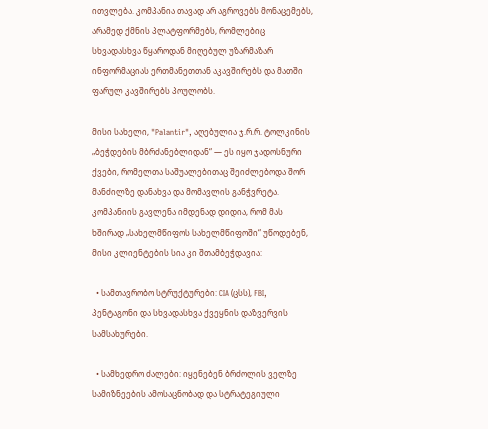ითვლება. კომპანია თავად არ აგროვებს მონაცემებს, არამედ ქმნის პლატფორმებს, რომლებიც სხვადასხვა წყაროდან მიღებულ უზარმაზარ ინფორმაციას ერთმანეთთან აკავშირებს და მათში ფარულ კავშირებს პოულობს.

მისი სახელი, "Palantir", აღებულია ჯ.რ.რ. ტოლკინის „ბეჭდების მბრძანებლიდან“ — ეს იყო ჯადოსნური ქვები, რომელთა საშუალებითაც შეიძლებოდა შორ მანძილზე დანახვა და მომავლის განჭვრეტა. კომპანიის გავლენა იმდენად დიდია, რომ მას ხშირად „სახელმწიფოს სახელმწიფოში“ უწოდებენ, მისი კლიენტების სია კი შთამბეჭდავია:

  • სამთავრობო სტრუქტურები: CIA (ცსს), FBI, პენტაგონი და სხვადასხვა ქვეყნის დაზვერვის სამსახურები.

  • სამხედრო ძალები: იყენებენ ბრძოლის ველზე სამიზნეების ამოსაცნობად და სტრატეგიული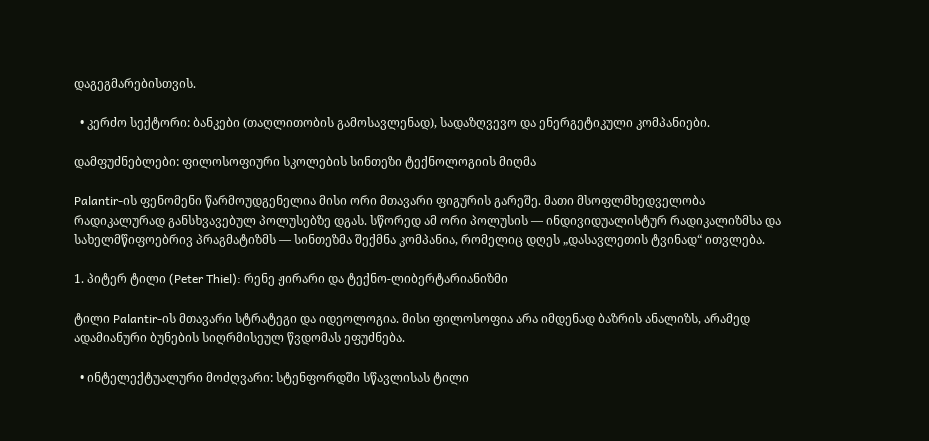დაგეგმარებისთვის.

  • კერძო სექტორი: ბანკები (თაღლითობის გამოსავლენად), სადაზღვევო და ენერგეტიკული კომპანიები.

დამფუძნებლები: ფილოსოფიური სკოლების სინთეზი ტექნოლოგიის მიღმა

Palantir-ის ფენომენი წარმოუდგენელია მისი ორი მთავარი ფიგურის გარეშე. მათი მსოფლმხედველობა რადიკალურად განსხვავებულ პოლუსებზე დგას. სწორედ ამ ორი პოლუსის — ინდივიდუალისტურ რადიკალიზმსა და სახელმწიფოებრივ პრაგმატიზმს — სინთეზმა შექმნა კომპანია, რომელიც დღეს „დასავლეთის ტვინად“ ითვლება.

1. პიტერ ტილი (Peter Thiel): რენე ჟირარი და ტექნო-ლიბერტარიანიზმი

ტილი Palantir-ის მთავარი სტრატეგი და იდეოლოგია. მისი ფილოსოფია არა იმდენად ბაზრის ანალიზს, არამედ ადამიანური ბუნების სიღრმისეულ წვდომას ეფუძნება.

  • ინტელექტუალური მოძღვარი: სტენფორდში სწავლისას ტილი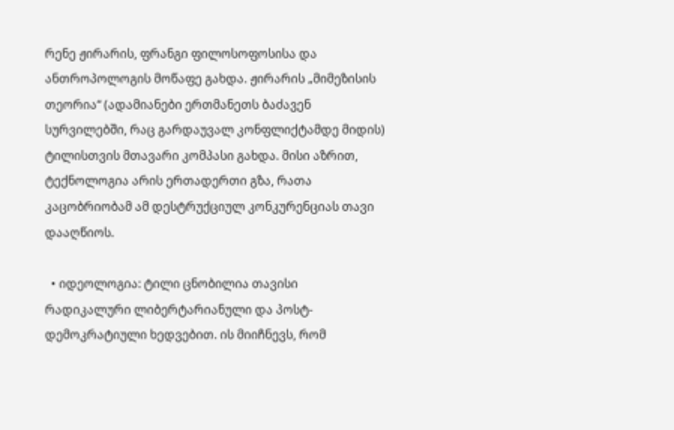რენე ჟირარის, ფრანგი ფილოსოფოსისა და ანთროპოლოგის მოწაფე გახდა. ჟირარის „მიმეზისის თეორია“ (ადამიანები ერთმანეთს ბაძავენ სურვილებში, რაც გარდაუვალ კონფლიქტამდე მიდის) ტილისთვის მთავარი კომპასი გახდა. მისი აზრით, ტექნოლოგია არის ერთადერთი გზა, რათა კაცობრიობამ ამ დესტრუქციულ კონკურენციას თავი დააღწიოს.

  • იდეოლოგია: ტილი ცნობილია თავისი რადიკალური ლიბერტარიანული და პოსტ-დემოკრატიული ხედვებით. ის მიიჩნევს, რომ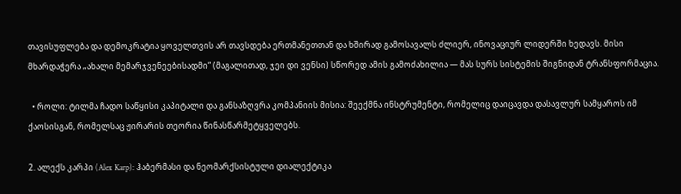თავისუფლება და დემოკრატია ყოველთვის არ თავსდება ერთმანეთთან და ხშირად გამოსავალს ძლიერ, ინოვაციურ ლიდერში ხედავს. მისი მხარდაჭერა „ახალი მემარჯვენეებისადმი“ (მაგალითად, ჯეი დი ვენსი) სწორედ ამის გამოძახილია — მას სურს სისტემის შიგნიდან ტრანსფორმაცია.

  • როლი: ტილმა ჩადო საწყისი კაპიტალი და განსაზღვრა კომპანიის მისია: შეექმნა ინსტრუმენტი, რომელიც დაიცავდა დასავლურ სამყაროს იმ ქაოსისგან, რომელსაც ჟირარის თეორია წინასწარმეტყველებს.

2. ალექს კარპი (Alex Karp): ჰაბერმასი და ნეომარქსისტული დიალექტიკა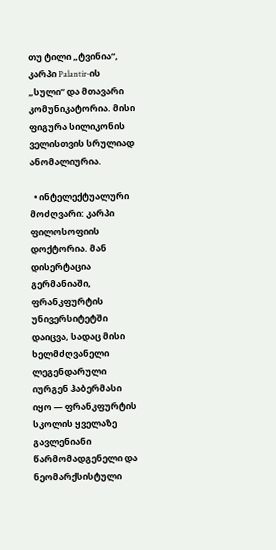თუ ტილი „ტვინია“, კარპი Palantir-ის „სული“ და მთავარი კომუნიკატორია. მისი ფიგურა სილიკონის ველისთვის სრულიად ანომალიურია.

  • ინტელექტუალური მოძღვარი: კარპი ფილოსოფიის დოქტორია. მან დისერტაცია გერმანიაში, ფრანკფურტის უნივერსიტეტში დაიცვა, სადაც მისი ხელმძღვანელი ლეგენდარული იურგენ ჰაბერმასი იყო — ფრანკფურტის სკოლის ყველაზე გავლენიანი წარმომადგენელი და ნეომარქსისტული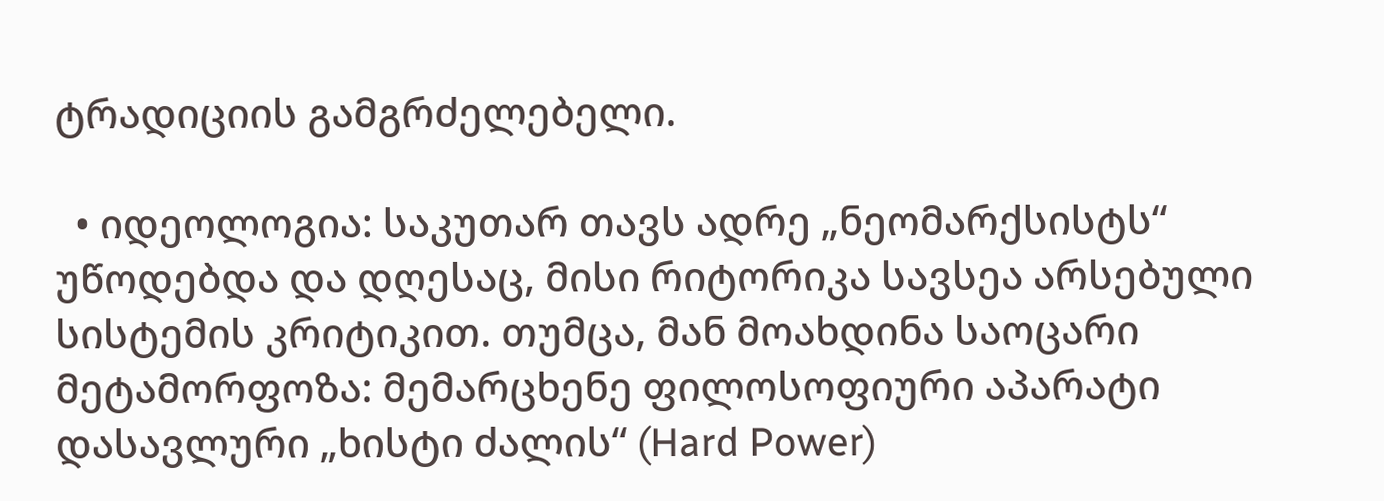ტრადიციის გამგრძელებელი.

  • იდეოლოგია: საკუთარ თავს ადრე „ნეომარქსისტს“ უწოდებდა და დღესაც, მისი რიტორიკა სავსეა არსებული სისტემის კრიტიკით. თუმცა, მან მოახდინა საოცარი მეტამორფოზა: მემარცხენე ფილოსოფიური აპარატი დასავლური „ხისტი ძალის“ (Hard Power)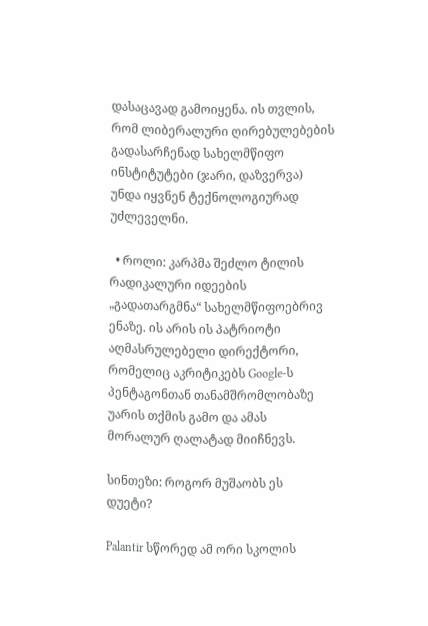დასაცავად გამოიყენა. ის თვლის, რომ ლიბერალური ღირებულებების გადასარჩენად სახელმწიფო ინსტიტუტები (ჯარი, დაზვერვა) უნდა იყვნენ ტექნოლოგიურად უძლეველნი.

  • როლი: კარპმა შეძლო ტილის რადიკალური იდეების „გადათარგმნა“ სახელმწიფოებრივ ენაზე. ის არის ის პატრიოტი აღმასრულებელი დირექტორი, რომელიც აკრიტიკებს Google-ს პენტაგონთან თანამშრომლობაზე უარის თქმის გამო და ამას მორალურ ღალატად მიიჩნევს.

სინთეზი: როგორ მუშაობს ეს დუეტი?

Palantir სწორედ ამ ორი სკოლის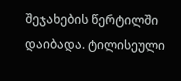შეჯახების წერტილში დაიბადა. ტილისეული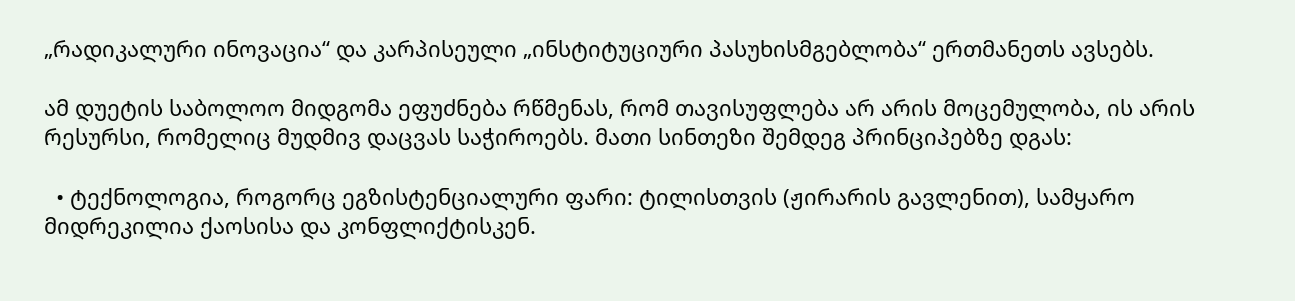„რადიკალური ინოვაცია“ და კარპისეული „ინსტიტუციური პასუხისმგებლობა“ ერთმანეთს ავსებს.

ამ დუეტის საბოლოო მიდგომა ეფუძნება რწმენას, რომ თავისუფლება არ არის მოცემულობა, ის არის რესურსი, რომელიც მუდმივ დაცვას საჭიროებს. მათი სინთეზი შემდეგ პრინციპებზე დგას:

  • ტექნოლოგია, როგორც ეგზისტენციალური ფარი: ტილისთვის (ჟირარის გავლენით), სამყარო მიდრეკილია ქაოსისა და კონფლიქტისკენ.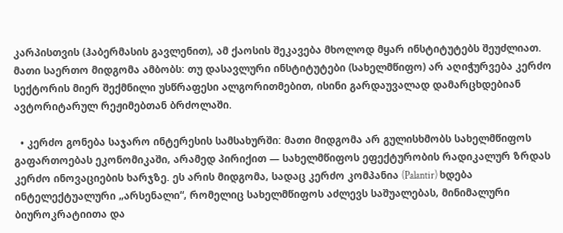კარპისთვის (ჰაბერმასის გავლენით), ამ ქაოსის შეკავება მხოლოდ მყარ ინსტიტუტებს შეუძლიათ. მათი საერთო მიდგომა ამბობს: თუ დასავლური ინსტიტუტები (სახელმწიფო) არ აღიჭურვება კერძო სექტორის მიერ შექმნილი უსწრაფესი ალგორითმებით, ისინი გარდაუვალად დამარცხდებიან ავტორიტარულ რეჟიმებთან ბრძოლაში.

  • კერძო გონება საჯარო ინტერესის სამსახურში: მათი მიდგომა არ გულისხმობს სახელმწიფოს გაფართოებას ეკონომიკაში, არამედ პირიქით — სახელმწიფოს ეფექტურობის რადიკალურ ზრდას კერძო ინოვაციების ხარჯზე. ეს არის მიდგომა, სადაც კერძო კომპანია (Palantir) ხდება ინტელექტუალური „არსენალი“, რომელიც სახელმწიფოს აძლევს საშუალებას, მინიმალური ბიუროკრატიითა და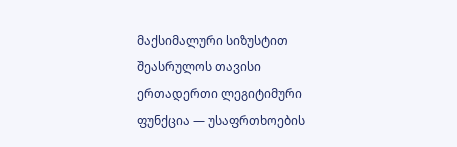მაქსიმალური სიზუსტით შეასრულოს თავისი ერთადერთი ლეგიტიმური ფუნქცია — უსაფრთხოების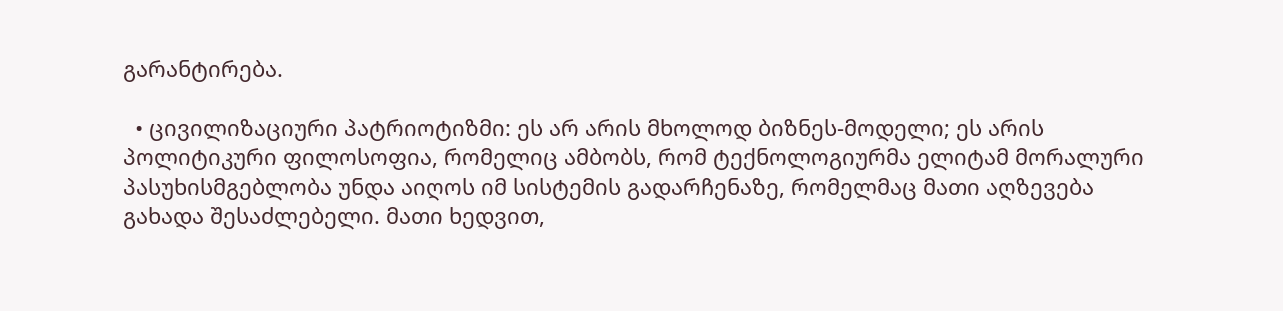გარანტირება.

  • ცივილიზაციური პატრიოტიზმი: ეს არ არის მხოლოდ ბიზნეს-მოდელი; ეს არის პოლიტიკური ფილოსოფია, რომელიც ამბობს, რომ ტექნოლოგიურმა ელიტამ მორალური პასუხისმგებლობა უნდა აიღოს იმ სისტემის გადარჩენაზე, რომელმაც მათი აღზევება გახადა შესაძლებელი. მათი ხედვით,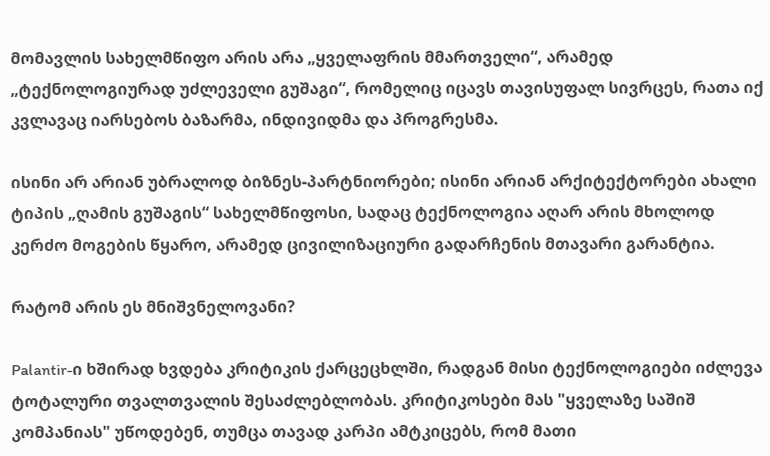მომავლის სახელმწიფო არის არა „ყველაფრის მმართველი“, არამედ „ტექნოლოგიურად უძლეველი გუშაგი“, რომელიც იცავს თავისუფალ სივრცეს, რათა იქ კვლავაც იარსებოს ბაზარმა, ინდივიდმა და პროგრესმა.

ისინი არ არიან უბრალოდ ბიზნეს-პარტნიორები; ისინი არიან არქიტექტორები ახალი ტიპის „ღამის გუშაგის“ სახელმწიფოსი, სადაც ტექნოლოგია აღარ არის მხოლოდ კერძო მოგების წყარო, არამედ ცივილიზაციური გადარჩენის მთავარი გარანტია.

რატომ არის ეს მნიშვნელოვანი?

Palantir-ი ხშირად ხვდება კრიტიკის ქარცეცხლში, რადგან მისი ტექნოლოგიები იძლევა ტოტალური თვალთვალის შესაძლებლობას. კრიტიკოსები მას "ყველაზე საშიშ კომპანიას" უწოდებენ, თუმცა თავად კარპი ამტკიცებს, რომ მათი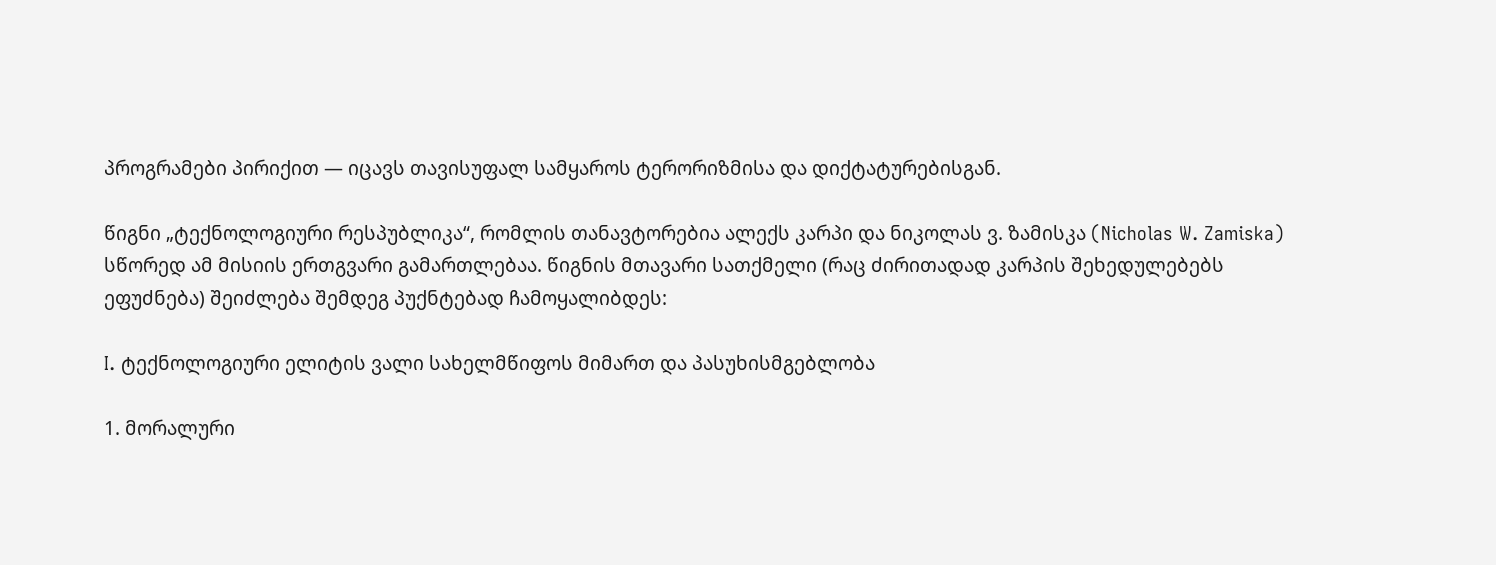პროგრამები პირიქით — იცავს თავისუფალ სამყაროს ტერორიზმისა და დიქტატურებისგან.

წიგნი „ტექნოლოგიური რესპუბლიკა“, რომლის თანავტორებია ალექს კარპი და ნიკოლას ვ. ზამისკა (Nicholas W. Zamiska) სწორედ ამ მისიის ერთგვარი გამართლებაა. წიგნის მთავარი სათქმელი (რაც ძირითადად კარპის შეხედულებებს ეფუძნება) შეიძლება შემდეგ პუქნტებად ჩამოყალიბდეს:

I. ტექნოლოგიური ელიტის ვალი სახელმწიფოს მიმართ და პასუხისმგებლობა

1. მორალური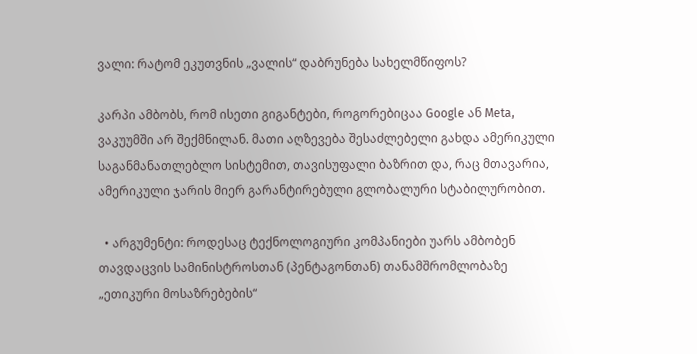ვალი: რატომ ეკუთვნის „ვალის“ დაბრუნება სახელმწიფოს?

კარპი ამბობს, რომ ისეთი გიგანტები, როგორებიცაა Google ან Meta, ვაკუუმში არ შექმნილან. მათი აღზევება შესაძლებელი გახდა ამერიკული საგანმანათლებლო სისტემით, თავისუფალი ბაზრით და, რაც მთავარია, ამერიკული ჯარის მიერ გარანტირებული გლობალური სტაბილურობით.

  • არგუმენტი: როდესაც ტექნოლოგიური კომპანიები უარს ამბობენ თავდაცვის სამინისტროსთან (პენტაგონთან) თანამშრომლობაზე „ეთიკური მოსაზრებების“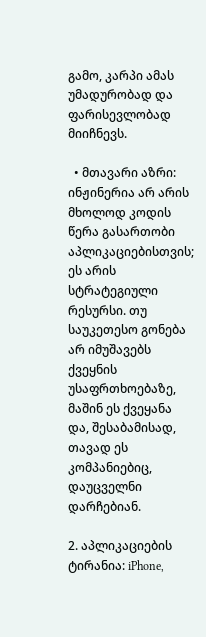გამო, კარპი ამას უმადურობად და ფარისევლობად მიიჩნევს.

  • მთავარი აზრი: ინჟინერია არ არის მხოლოდ კოდის წერა გასართობი აპლიკაციებისთვის; ეს არის სტრატეგიული რესურსი. თუ საუკეთესო გონება არ იმუშავებს ქვეყნის უსაფრთხოებაზე, მაშინ ეს ქვეყანა და, შესაბამისად, თავად ეს კომპანიებიც, დაუცველნი დარჩებიან.

2. აპლიკაციების ტირანია: iPhone,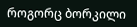როგორც ბორკილი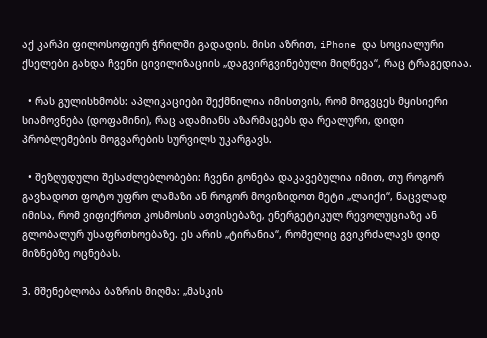აქ კარპი ფილოსოფიურ ჭრილში გადადის. მისი აზრით, iPhone და სოციალური ქსელები გახდა ჩვენი ცივილიზაციის „დაგვირგვინებული მიღწევა“, რაც ტრაგედიაა.

  • რას გულისხმობს: აპლიკაციები შექმნილია იმისთვის, რომ მოგვცეს მყისიერი სიამოვნება (დოფამინი), რაც ადამიანს აზარმაცებს და რეალური, დიდი პრობლემების მოგვარების სურვილს უკარგავს.

  • შეზღუდული შესაძლებლობები: ჩვენი გონება დაკავებულია იმით, თუ როგორ გავხადოთ ფოტო უფრო ლამაზი ან როგორ მოვიზიდოთ მეტი „ლაიქი“, ნაცვლად იმისა, რომ ვიფიქროთ კოსმოსის ათვისებაზე, ენერგეტიკულ რევოლუციაზე ან გლობალურ უსაფრთხოებაზე. ეს არის „ტირანია“, რომელიც გვიკრძალავს დიდ მიზნებზე ოცნებას.

3. მშენებლობა ბაზრის მიღმა: „მასკის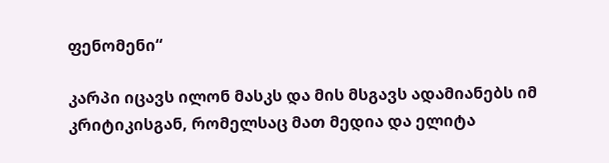ფენომენი“

კარპი იცავს ილონ მასკს და მის მსგავს ადამიანებს იმ კრიტიკისგან, რომელსაც მათ მედია და ელიტა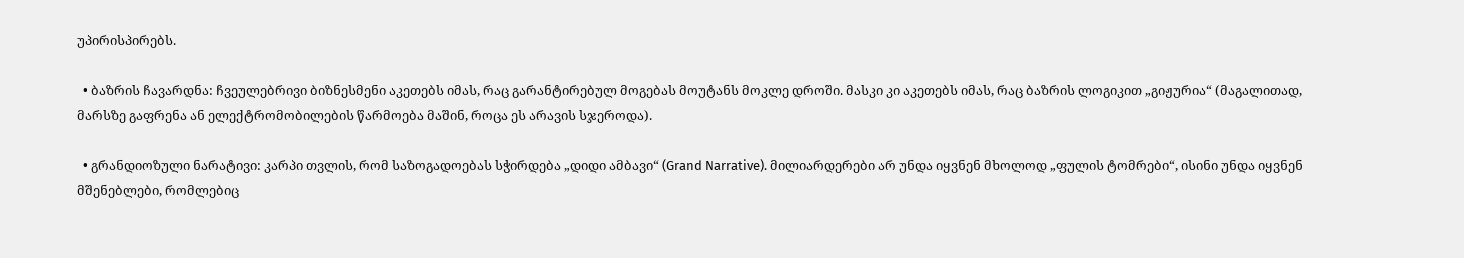უპირისპირებს.

  • ბაზრის ჩავარდნა: ჩვეულებრივი ბიზნესმენი აკეთებს იმას, რაც გარანტირებულ მოგებას მოუტანს მოკლე დროში. მასკი კი აკეთებს იმას, რაც ბაზრის ლოგიკით „გიჟურია“ (მაგალითად, მარსზე გაფრენა ან ელექტრომობილების წარმოება მაშინ, როცა ეს არავის სჯეროდა).

  • გრანდიოზული ნარატივი: კარპი თვლის, რომ საზოგადოებას სჭირდება „დიდი ამბავი“ (Grand Narrative). მილიარდერები არ უნდა იყვნენ მხოლოდ „ფულის ტომრები“, ისინი უნდა იყვნენ მშენებლები, რომლებიც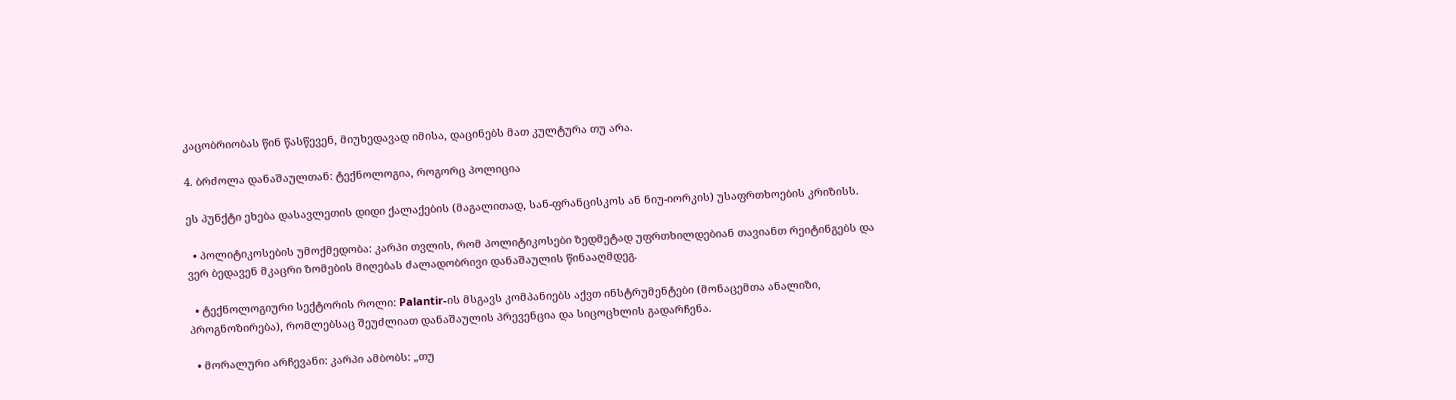კაცობრიობას წინ წასწევენ, მიუხედავად იმისა, დაცინებს მათ კულტურა თუ არა.

4. ბრძოლა დანაშაულთან: ტექნოლოგია, როგორც პოლიცია

ეს პუნქტი ეხება დასავლეთის დიდი ქალაქების (მაგალითად, სან-ფრანცისკოს ან ნიუ-იორკის) უსაფრთხოების კრიზისს.

  • პოლიტიკოსების უმოქმედობა: კარპი თვლის, რომ პოლიტიკოსები ზედმეტად უფრთხილდებიან თავიანთ რეიტინგებს და ვერ ბედავენ მკაცრი ზომების მიღებას ძალადობრივი დანაშაულის წინააღმდეგ.

  • ტექნოლოგიური სექტორის როლი: Palantir-ის მსგავს კომპანიებს აქვთ ინსტრუმენტები (მონაცემთა ანალიზი, პროგნოზირება), რომლებსაც შეუძლიათ დანაშაულის პრევენცია და სიცოცხლის გადარჩენა.

  • მორალური არჩევანი: კარპი ამბობს: „თუ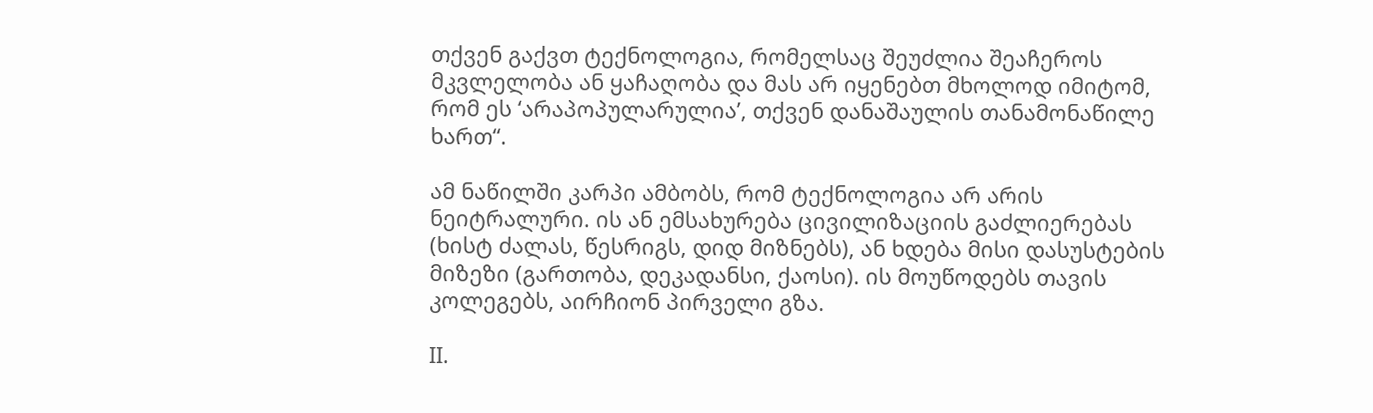თქვენ გაქვთ ტექნოლოგია, რომელსაც შეუძლია შეაჩეროს მკვლელობა ან ყაჩაღობა და მას არ იყენებთ მხოლოდ იმიტომ, რომ ეს ‘არაპოპულარულია’, თქვენ დანაშაულის თანამონაწილე ხართ“.

ამ ნაწილში კარპი ამბობს, რომ ტექნოლოგია არ არის ნეიტრალური. ის ან ემსახურება ცივილიზაციის გაძლიერებას (ხისტ ძალას, წესრიგს, დიდ მიზნებს), ან ხდება მისი დასუსტების მიზეზი (გართობა, დეკადანსი, ქაოსი). ის მოუწოდებს თავის კოლეგებს, აირჩიონ პირველი გზა.

II.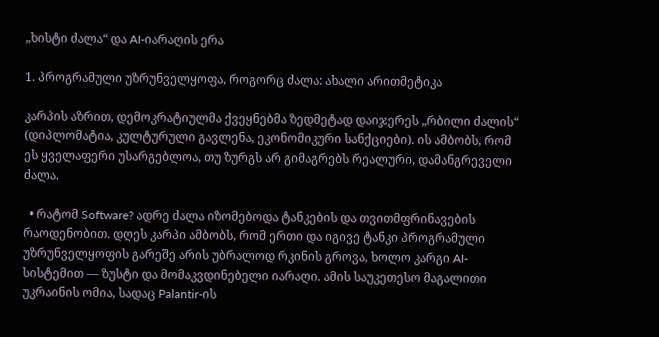„ხისტი ძალა“ და AI-იარაღის ერა

1. პროგრამული უზრუნველყოფა, როგორც ძალა: ახალი არითმეტიკა

კარპის აზრით, დემოკრატიულმა ქვეყნებმა ზედმეტად დაიჯერეს „რბილი ძალის“ (დიპლომატია, კულტურული გავლენა, ეკონომიკური სანქციები). ის ამბობს, რომ ეს ყველაფერი უსარგებლოა, თუ ზურგს არ გიმაგრებს რეალური, დამანგრეველი ძალა.

  • რატომ Software? ადრე ძალა იზომებოდა ტანკების და თვითმფრინავების რაოდენობით. დღეს კარპი ამბობს, რომ ერთი და იგივე ტანკი პროგრამული უზრუნველყოფის გარეშე არის უბრალოდ რკინის გროვა, ხოლო კარგი AI-სისტემით — ზუსტი და მომაკვდინებელი იარაღი. ამის საუკეთესო მაგალითი უკრაინის ომია, სადაც Palantir-ის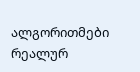ალგორითმები რეალურ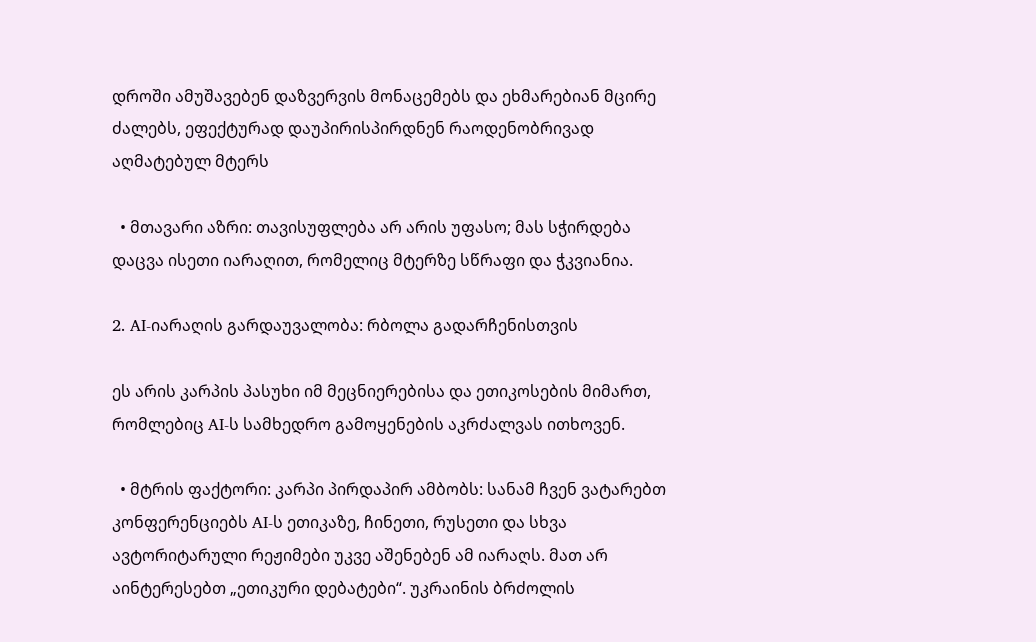დროში ამუშავებენ დაზვერვის მონაცემებს და ეხმარებიან მცირე ძალებს, ეფექტურად დაუპირისპირდნენ რაოდენობრივად აღმატებულ მტერს

  • მთავარი აზრი: თავისუფლება არ არის უფასო; მას სჭირდება დაცვა ისეთი იარაღით, რომელიც მტერზე სწრაფი და ჭკვიანია.

2. AI-იარაღის გარდაუვალობა: რბოლა გადარჩენისთვის

ეს არის კარპის პასუხი იმ მეცნიერებისა და ეთიკოსების მიმართ, რომლებიც AI-ს სამხედრო გამოყენების აკრძალვას ითხოვენ.

  • მტრის ფაქტორი: კარპი პირდაპირ ამბობს: სანამ ჩვენ ვატარებთ კონფერენციებს AI-ს ეთიკაზე, ჩინეთი, რუსეთი და სხვა ავტორიტარული რეჟიმები უკვე აშენებენ ამ იარაღს. მათ არ აინტერესებთ „ეთიკური დებატები“. უკრაინის ბრძოლის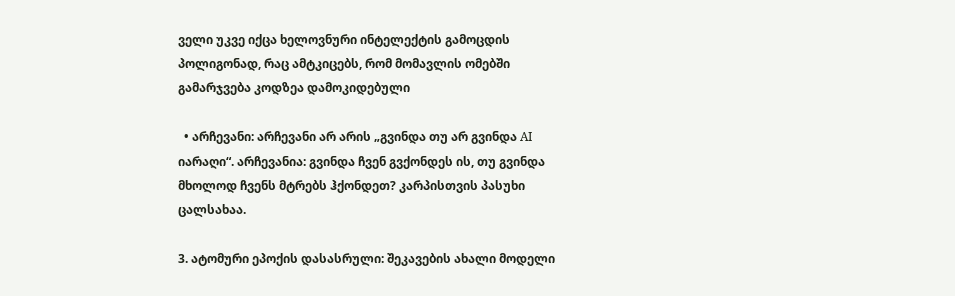ველი უკვე იქცა ხელოვნური ინტელექტის გამოცდის პოლიგონად, რაც ამტკიცებს, რომ მომავლის ომებში გამარჯვება კოდზეა დამოკიდებული

  • არჩევანი: არჩევანი არ არის „გვინდა თუ არ გვინდა AI იარაღი“. არჩევანია: გვინდა ჩვენ გვქონდეს ის, თუ გვინდა მხოლოდ ჩვენს მტრებს ჰქონდეთ? კარპისთვის პასუხი ცალსახაა.

3. ატომური ეპოქის დასასრული: შეკავების ახალი მოდელი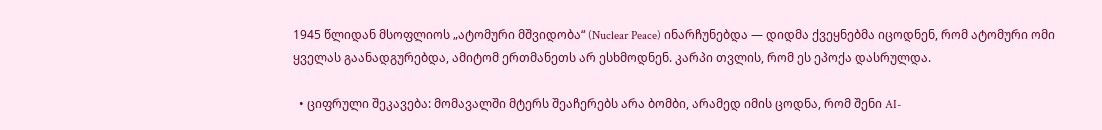1945 წლიდან მსოფლიოს „ატომური მშვიდობა“ (Nuclear Peace) ინარჩუნებდა — დიდმა ქვეყნებმა იცოდნენ, რომ ატომური ომი ყველას გაანადგურებდა, ამიტომ ერთმანეთს არ ესხმოდნენ. კარპი თვლის, რომ ეს ეპოქა დასრულდა.

  • ციფრული შეკავება: მომავალში მტერს შეაჩერებს არა ბომბი, არამედ იმის ცოდნა, რომ შენი AI-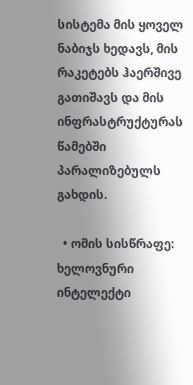სისტემა მის ყოველ ნაბიჯს ხედავს, მის რაკეტებს ჰაერშივე გათიშავს და მის ინფრასტრუქტურას წამებში პარალიზებულს გახდის.

  • ომის სისწრაფე: ხელოვნური ინტელექტი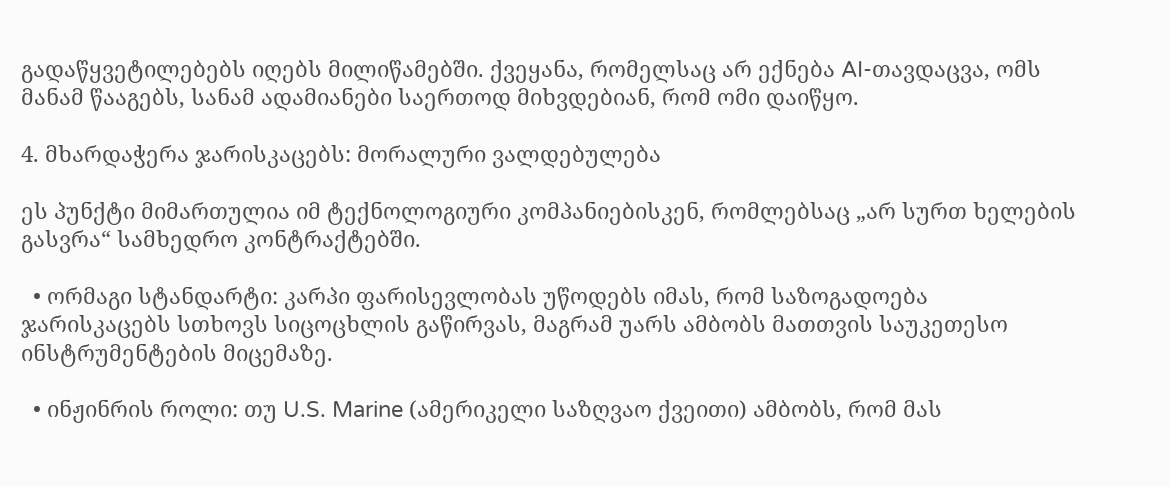გადაწყვეტილებებს იღებს მილიწამებში. ქვეყანა, რომელსაც არ ექნება AI-თავდაცვა, ომს მანამ წააგებს, სანამ ადამიანები საერთოდ მიხვდებიან, რომ ომი დაიწყო.

4. მხარდაჭერა ჯარისკაცებს: მორალური ვალდებულება

ეს პუნქტი მიმართულია იმ ტექნოლოგიური კომპანიებისკენ, რომლებსაც „არ სურთ ხელების გასვრა“ სამხედრო კონტრაქტებში.

  • ორმაგი სტანდარტი: კარპი ფარისევლობას უწოდებს იმას, რომ საზოგადოება ჯარისკაცებს სთხოვს სიცოცხლის გაწირვას, მაგრამ უარს ამბობს მათთვის საუკეთესო ინსტრუმენტების მიცემაზე.

  • ინჟინრის როლი: თუ U.S. Marine (ამერიკელი საზღვაო ქვეითი) ამბობს, რომ მას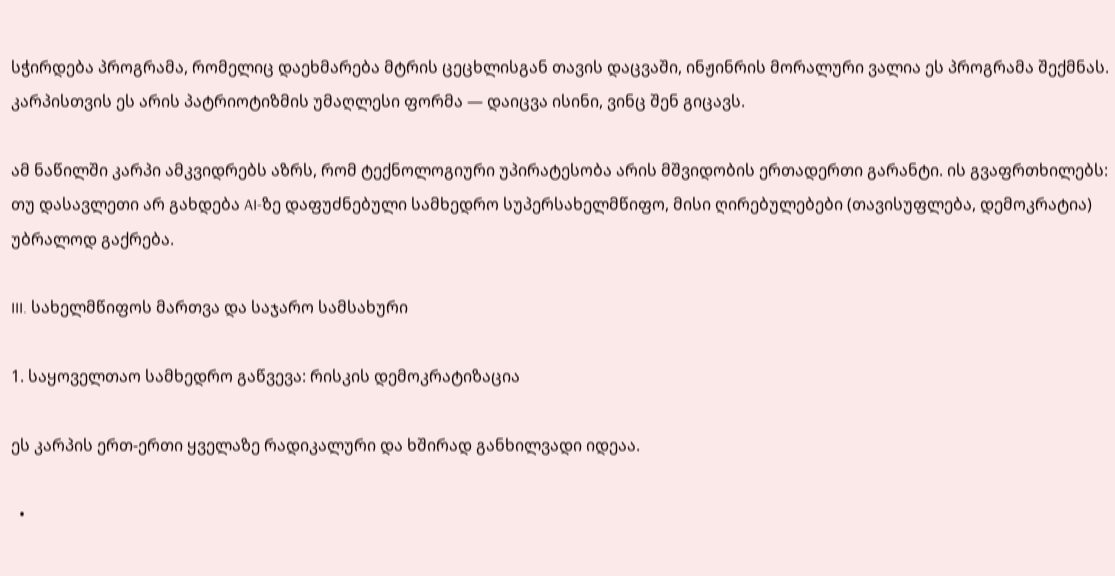სჭირდება პროგრამა, რომელიც დაეხმარება მტრის ცეცხლისგან თავის დაცვაში, ინჟინრის მორალური ვალია ეს პროგრამა შექმნას. კარპისთვის ეს არის პატრიოტიზმის უმაღლესი ფორმა — დაიცვა ისინი, ვინც შენ გიცავს.

ამ ნაწილში კარპი ამკვიდრებს აზრს, რომ ტექნოლოგიური უპირატესობა არის მშვიდობის ერთადერთი გარანტი. ის გვაფრთხილებს: თუ დასავლეთი არ გახდება AI-ზე დაფუძნებული სამხედრო სუპერსახელმწიფო, მისი ღირებულებები (თავისუფლება, დემოკრატია) უბრალოდ გაქრება.

III. სახელმწიფოს მართვა და საჯარო სამსახური

1. საყოველთაო სამხედრო გაწვევა: რისკის დემოკრატიზაცია

ეს კარპის ერთ-ერთი ყველაზე რადიკალური და ხშირად განხილვადი იდეაა.

  •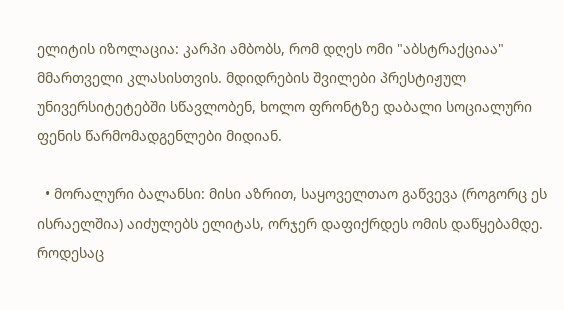ელიტის იზოლაცია: კარპი ამბობს, რომ დღეს ომი "აბსტრაქციაა" მმართველი კლასისთვის. მდიდრების შვილები პრესტიჟულ უნივერსიტეტებში სწავლობენ, ხოლო ფრონტზე დაბალი სოციალური ფენის წარმომადგენლები მიდიან.

  • მორალური ბალანსი: მისი აზრით, საყოველთაო გაწვევა (როგორც ეს ისრაელშია) აიძულებს ელიტას, ორჯერ დაფიქრდეს ომის დაწყებამდე. როდესაც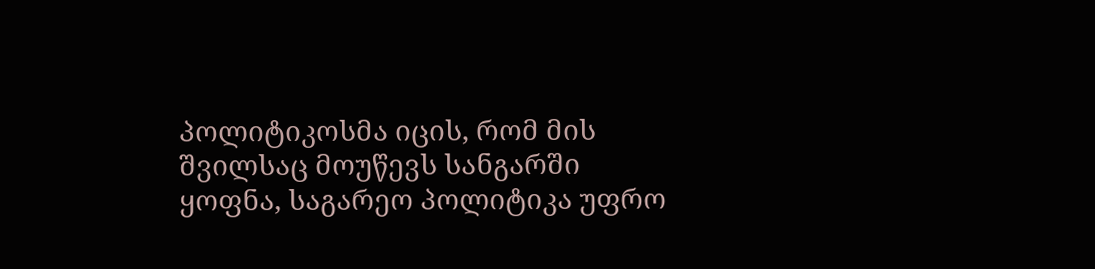პოლიტიკოსმა იცის, რომ მის შვილსაც მოუწევს სანგარში ყოფნა, საგარეო პოლიტიკა უფრო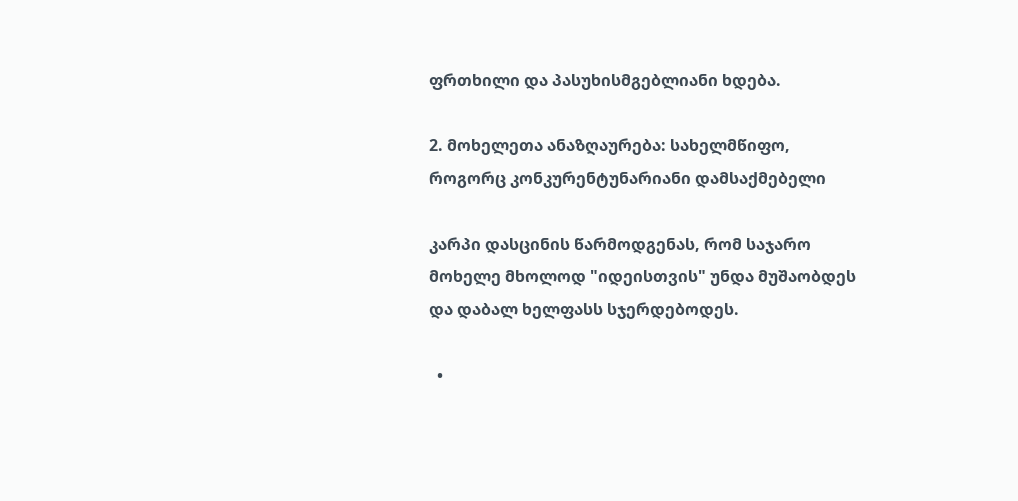ფრთხილი და პასუხისმგებლიანი ხდება.

2. მოხელეთა ანაზღაურება: სახელმწიფო, როგორც კონკურენტუნარიანი დამსაქმებელი

კარპი დასცინის წარმოდგენას, რომ საჯარო მოხელე მხოლოდ "იდეისთვის" უნდა მუშაობდეს და დაბალ ხელფასს სჯერდებოდეს.

  •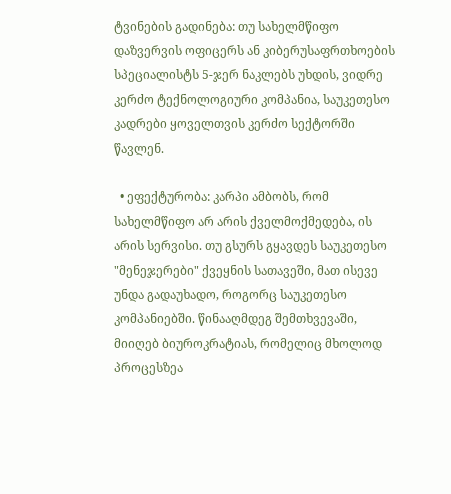ტვინების გადინება: თუ სახელმწიფო დაზვერვის ოფიცერს ან კიბერუსაფრთხოების სპეციალისტს 5-ჯერ ნაკლებს უხდის, ვიდრე კერძო ტექნოლოგიური კომპანია, საუკეთესო კადრები ყოველთვის კერძო სექტორში წავლენ.

  • ეფექტურობა: კარპი ამბობს, რომ სახელმწიფო არ არის ქველმოქმედება, ის არის სერვისი. თუ გსურს გყავდეს საუკეთესო "მენეჯერები" ქვეყნის სათავეში, მათ ისევე უნდა გადაუხადო, როგორც საუკეთესო კომპანიებში. წინააღმდეგ შემთხვევაში, მიიღებ ბიუროკრატიას, რომელიც მხოლოდ პროცესზეა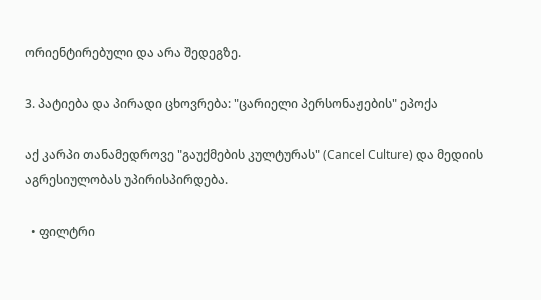ორიენტირებული და არა შედეგზე.

3. პატიება და პირადი ცხოვრება: "ცარიელი პერსონაჟების" ეპოქა

აქ კარპი თანამედროვე "გაუქმების კულტურას" (Cancel Culture) და მედიის აგრესიულობას უპირისპირდება.

  • ფილტრი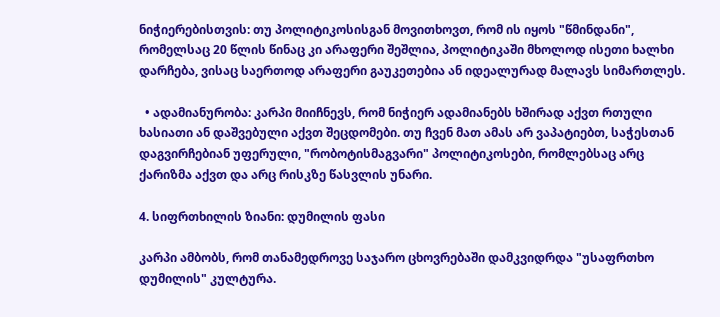ნიჭიერებისთვის: თუ პოლიტიკოსისგან მოვითხოვთ, რომ ის იყოს "წმინდანი", რომელსაც 20 წლის წინაც კი არაფერი შეშლია, პოლიტიკაში მხოლოდ ისეთი ხალხი დარჩება, ვისაც საერთოდ არაფერი გაუკეთებია ან იდეალურად მალავს სიმართლეს.

  • ადამიანურობა: კარპი მიიჩნევს, რომ ნიჭიერ ადამიანებს ხშირად აქვთ რთული ხასიათი ან დაშვებული აქვთ შეცდომები. თუ ჩვენ მათ ამას არ ვაპატიებთ, საჭესთან დაგვირჩებიან უფერული, "რობოტისმაგვარი" პოლიტიკოსები, რომლებსაც არც ქარიზმა აქვთ და არც რისკზე წასვლის უნარი.

4. სიფრთხილის ზიანი: დუმილის ფასი

კარპი ამბობს, რომ თანამედროვე საჯარო ცხოვრებაში დამკვიდრდა "უსაფრთხო დუმილის" კულტურა.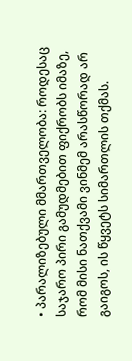• პარალიზებული მმართველობა: როდესაც საჯარო პირი გამუდმებით ფიქრობს იმაზე, რომ მისი ნათქვამი ვინმემ არასწორად არ გაიგოს, ის წყვეტს სიმართლის თქმას.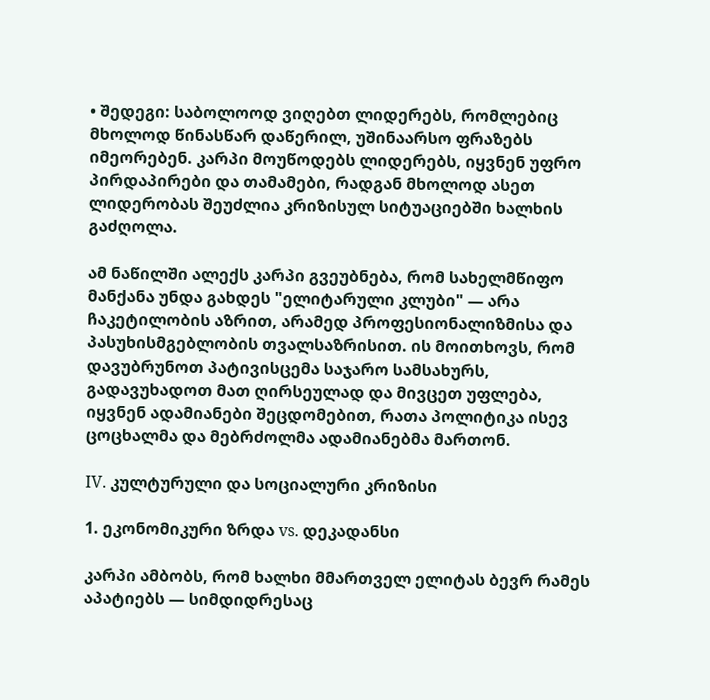• შედეგი: საბოლოოდ ვიღებთ ლიდერებს, რომლებიც მხოლოდ წინასწარ დაწერილ, უშინაარსო ფრაზებს იმეორებენ. კარპი მოუწოდებს ლიდერებს, იყვნენ უფრო პირდაპირები და თამამები, რადგან მხოლოდ ასეთ ლიდერობას შეუძლია კრიზისულ სიტუაციებში ხალხის გაძღოლა.

ამ ნაწილში ალექს კარპი გვეუბნება, რომ სახელმწიფო მანქანა უნდა გახდეს "ელიტარული კლუბი" — არა ჩაკეტილობის აზრით, არამედ პროფესიონალიზმისა და პასუხისმგებლობის თვალსაზრისით. ის მოითხოვს, რომ დავუბრუნოთ პატივისცემა საჯარო სამსახურს, გადავუხადოთ მათ ღირსეულად და მივცეთ უფლება, იყვნენ ადამიანები შეცდომებით, რათა პოლიტიკა ისევ ცოცხალმა და მებრძოლმა ადამიანებმა მართონ.

IV. კულტურული და სოციალური კრიზისი

1. ეკონომიკური ზრდა vs. დეკადანსი

კარპი ამბობს, რომ ხალხი მმართველ ელიტას ბევრ რამეს აპატიებს — სიმდიდრესაც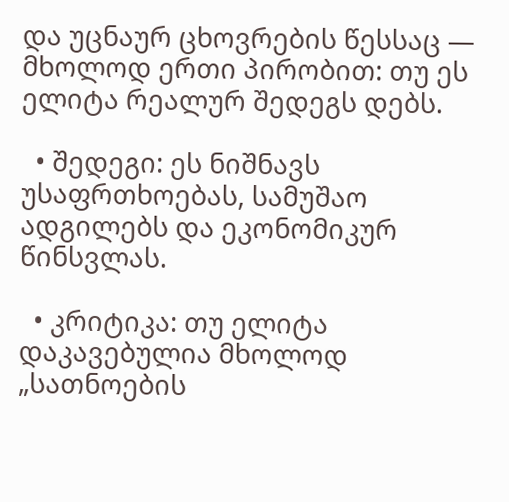და უცნაურ ცხოვრების წესსაც — მხოლოდ ერთი პირობით: თუ ეს ელიტა რეალურ შედეგს დებს.

  • შედეგი: ეს ნიშნავს უსაფრთხოებას, სამუშაო ადგილებს და ეკონომიკურ წინსვლას.

  • კრიტიკა: თუ ელიტა დაკავებულია მხოლოდ „სათნოების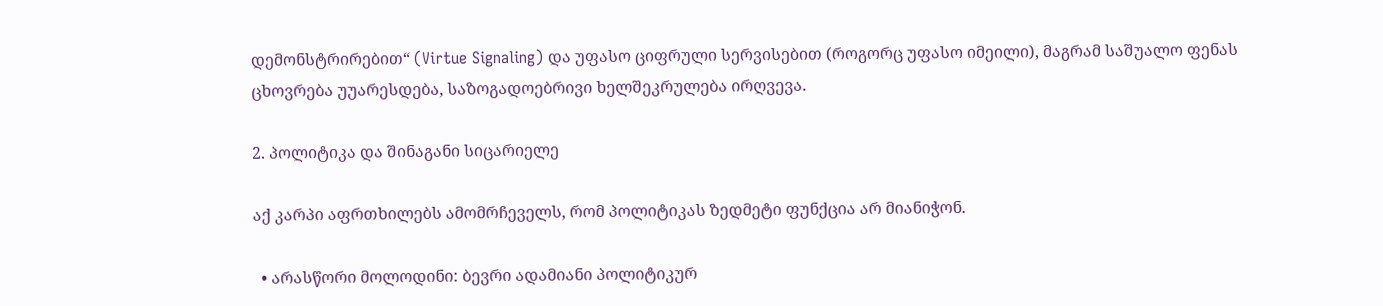დემონსტრირებით“ (Virtue Signaling) და უფასო ციფრული სერვისებით (როგორც უფასო იმეილი), მაგრამ საშუალო ფენას ცხოვრება უუარესდება, საზოგადოებრივი ხელშეკრულება ირღვევა.

2. პოლიტიკა და შინაგანი სიცარიელე

აქ კარპი აფრთხილებს ამომრჩეველს, რომ პოლიტიკას ზედმეტი ფუნქცია არ მიანიჭონ.

  • არასწორი მოლოდინი: ბევრი ადამიანი პოლიტიკურ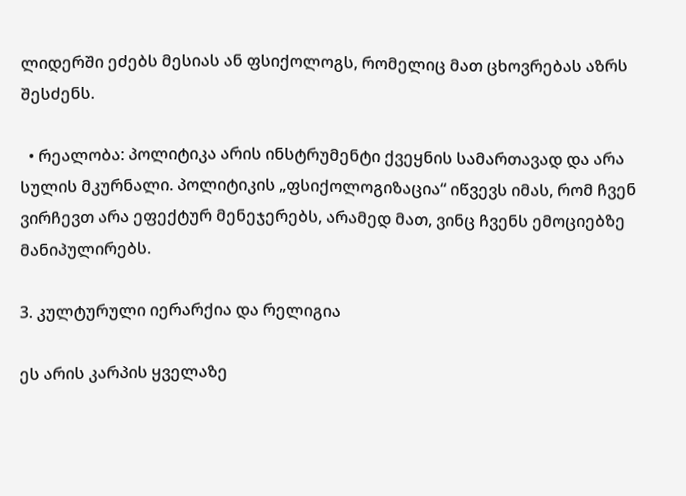ლიდერში ეძებს მესიას ან ფსიქოლოგს, რომელიც მათ ცხოვრებას აზრს შესძენს.

  • რეალობა: პოლიტიკა არის ინსტრუმენტი ქვეყნის სამართავად და არა სულის მკურნალი. პოლიტიკის „ფსიქოლოგიზაცია“ იწვევს იმას, რომ ჩვენ ვირჩევთ არა ეფექტურ მენეჯერებს, არამედ მათ, ვინც ჩვენს ემოციებზე მანიპულირებს.

3. კულტურული იერარქია და რელიგია

ეს არის კარპის ყველაზე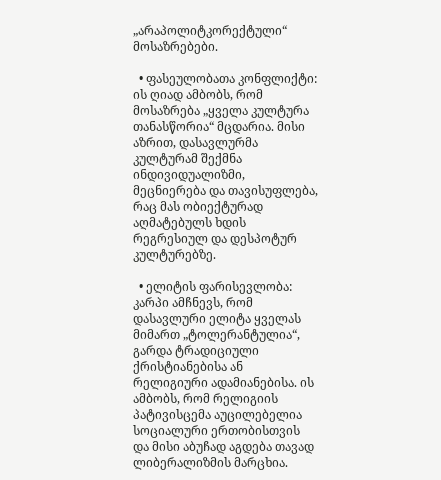„არაპოლიტკორექტული“ მოსაზრებები.

  • ფასეულობათა კონფლიქტი: ის ღიად ამბობს, რომ მოსაზრება „ყველა კულტურა თანასწორია“ მცდარია. მისი აზრით, დასავლურმა კულტურამ შექმნა ინდივიდუალიზმი, მეცნიერება და თავისუფლება, რაც მას ობიექტურად აღმატებულს ხდის რეგრესიულ და დესპოტურ კულტურებზე.

  • ელიტის ფარისევლობა: კარპი ამჩნევს, რომ დასავლური ელიტა ყველას მიმართ „ტოლერანტულია“, გარდა ტრადიციული ქრისტიანებისა ან რელიგიური ადამიანებისა. ის ამბობს, რომ რელიგიის პატივისცემა აუცილებელია სოციალური ერთობისთვის და მისი აბუჩად აგდება თავად ლიბერალიზმის მარცხია.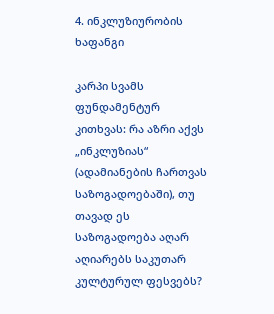4. ინკლუზიურობის ხაფანგი

კარპი სვამს ფუნდამენტურ კითხვას: რა აზრი აქვს „ინკლუზიას“ (ადამიანების ჩართვას საზოგადოებაში), თუ თავად ეს საზოგადოება აღარ აღიარებს საკუთარ კულტურულ ფესვებს?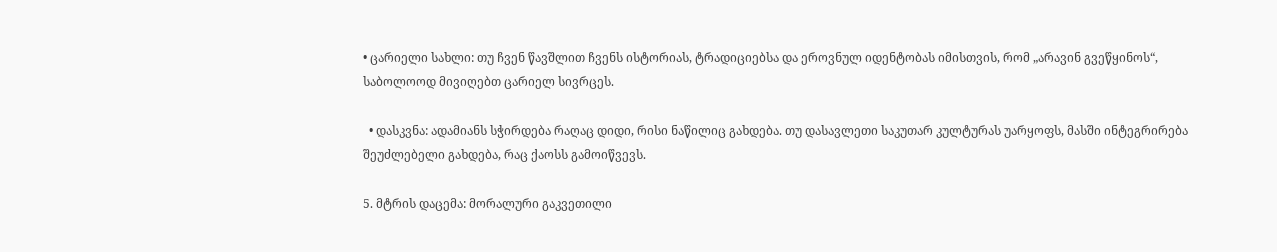• ცარიელი სახლი: თუ ჩვენ წავშლით ჩვენს ისტორიას, ტრადიციებსა და ეროვნულ იდენტობას იმისთვის, რომ „არავინ გვეწყინოს“, საბოლოოდ მივიღებთ ცარიელ სივრცეს.

  • დასკვნა: ადამიანს სჭირდება რაღაც დიდი, რისი ნაწილიც გახდება. თუ დასავლეთი საკუთარ კულტურას უარყოფს, მასში ინტეგრირება შეუძლებელი გახდება, რაც ქაოსს გამოიწვევს.

5. მტრის დაცემა: მორალური გაკვეთილი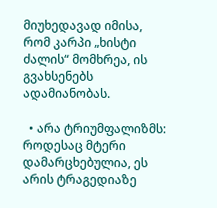მიუხედავად იმისა, რომ კარპი „ხისტი ძალის“ მომხრეა, ის გვახსენებს ადამიანობას.

  • არა ტრიუმფალიზმს: როდესაც მტერი დამარცხებულია, ეს არის ტრაგედიაზე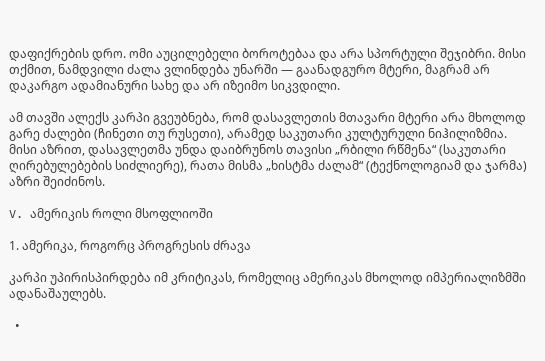დაფიქრების დრო. ომი აუცილებელი ბოროტებაა და არა სპორტული შეჯიბრი. მისი თქმით, ნამდვილი ძალა ვლინდება უნარში — გაანადგურო მტერი, მაგრამ არ დაკარგო ადამიანური სახე და არ იზეიმო სიკვდილი.

ამ თავში ალექს კარპი გვეუბნება, რომ დასავლეთის მთავარი მტერი არა მხოლოდ გარე ძალები (ჩინეთი თუ რუსეთი), არამედ საკუთარი კულტურული ნიჰილიზმია. მისი აზრით, დასავლეთმა უნდა დაიბრუნოს თავისი „რბილი რწმენა“ (საკუთარი ღირებულებების სიძლიერე), რათა მისმა „ხისტმა ძალამ“ (ტექნოლოგიამ და ჯარმა) აზრი შეიძინოს.

V. ამერიკის როლი მსოფლიოში

1. ამერიკა, როგორც პროგრესის ძრავა

კარპი უპირისპირდება იმ კრიტიკას, რომელიც ამერიკას მხოლოდ იმპერიალიზმში ადანაშაულებს.

  •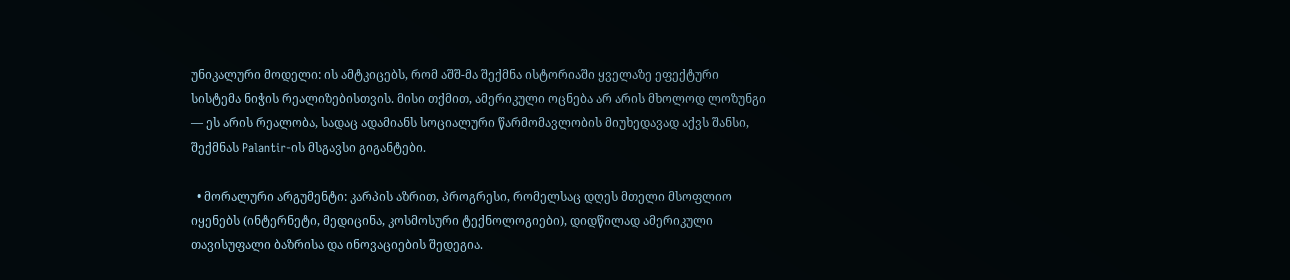უნიკალური მოდელი: ის ამტკიცებს, რომ აშშ-მა შექმნა ისტორიაში ყველაზე ეფექტური სისტემა ნიჭის რეალიზებისთვის. მისი თქმით, ამერიკული ოცნება არ არის მხოლოდ ლოზუნგი — ეს არის რეალობა, სადაც ადამიანს სოციალური წარმომავლობის მიუხედავად აქვს შანსი, შექმნას Palantir-ის მსგავსი გიგანტები.

  • მორალური არგუმენტი: კარპის აზრით, პროგრესი, რომელსაც დღეს მთელი მსოფლიო იყენებს (ინტერნეტი, მედიცინა, კოსმოსური ტექნოლოგიები), დიდწილად ამერიკული თავისუფალი ბაზრისა და ინოვაციების შედეგია.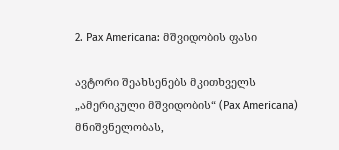2. Pax Americana: მშვიდობის ფასი

ავტორი შეახსენებს მკითხველს „ამერიკული მშვიდობის“ (Pax Americana) მნიშვნელობას,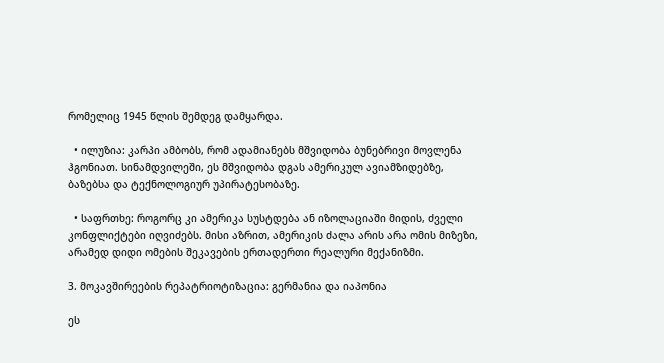რომელიც 1945 წლის შემდეგ დამყარდა.

  • ილუზია: კარპი ამბობს, რომ ადამიანებს მშვიდობა ბუნებრივი მოვლენა ჰგონიათ. სინამდვილეში, ეს მშვიდობა დგას ამერიკულ ავიამზიდებზე, ბაზებსა და ტექნოლოგიურ უპირატესობაზე.

  • საფრთხე: როგორც კი ამერიკა სუსტდება ან იზოლაციაში მიდის, ძველი კონფლიქტები იღვიძებს. მისი აზრით, ამერიკის ძალა არის არა ომის მიზეზი, არამედ დიდი ომების შეკავების ერთადერთი რეალური მექანიზმი.

3. მოკავშირეების რეპატრიოტიზაცია: გერმანია და იაპონია

ეს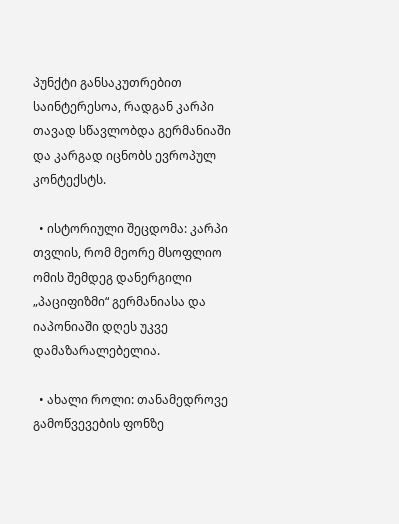პუნქტი განსაკუთრებით საინტერესოა, რადგან კარპი თავად სწავლობდა გერმანიაში და კარგად იცნობს ევროპულ კონტექსტს.

  • ისტორიული შეცდომა: კარპი თვლის, რომ მეორე მსოფლიო ომის შემდეგ დანერგილი „პაციფიზმი“ გერმანიასა და იაპონიაში დღეს უკვე დამაზარალებელია.

  • ახალი როლი: თანამედროვე გამოწვევების ფონზე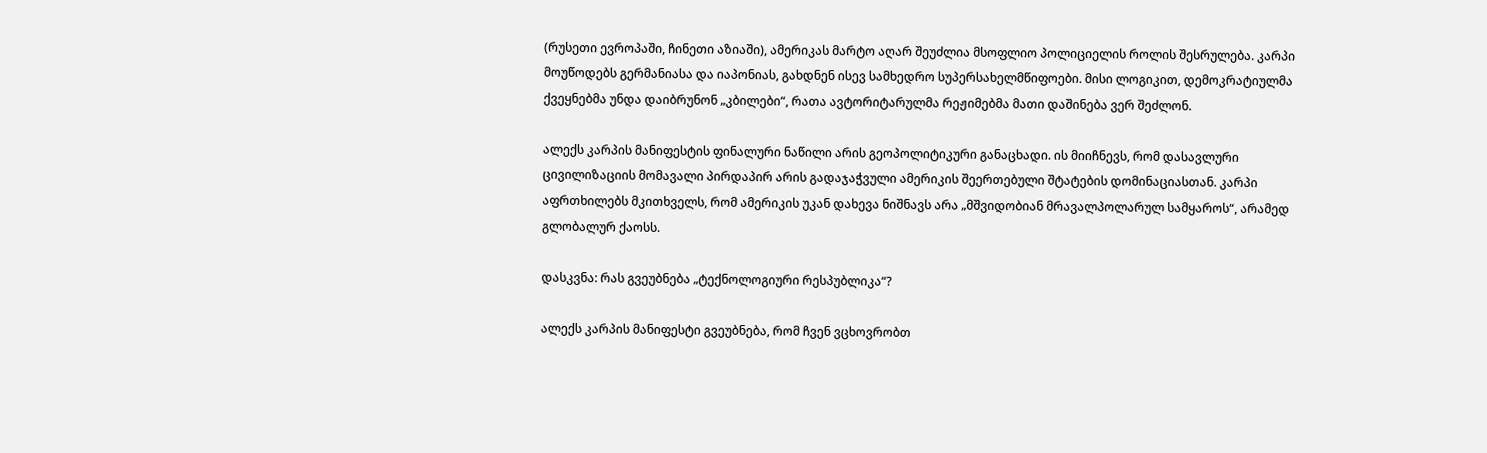(რუსეთი ევროპაში, ჩინეთი აზიაში), ამერიკას მარტო აღარ შეუძლია მსოფლიო პოლიციელის როლის შესრულება. კარპი მოუწოდებს გერმანიასა და იაპონიას, გახდნენ ისევ სამხედრო სუპერსახელმწიფოები. მისი ლოგიკით, დემოკრატიულმა ქვეყნებმა უნდა დაიბრუნონ „კბილები“, რათა ავტორიტარულმა რეჟიმებმა მათი დაშინება ვერ შეძლონ.

ალექს კარპის მანიფესტის ფინალური ნაწილი არის გეოპოლიტიკური განაცხადი. ის მიიჩნევს, რომ დასავლური ცივილიზაციის მომავალი პირდაპირ არის გადაჯაჭვული ამერიკის შეერთებული შტატების დომინაციასთან. კარპი აფრთხილებს მკითხველს, რომ ამერიკის უკან დახევა ნიშნავს არა „მშვიდობიან მრავალპოლარულ სამყაროს“, არამედ გლობალურ ქაოსს.

დასკვნა: რას გვეუბნება „ტექნოლოგიური რესპუბლიკა“?

ალექს კარპის მანიფესტი გვეუბნება, რომ ჩვენ ვცხოვრობთ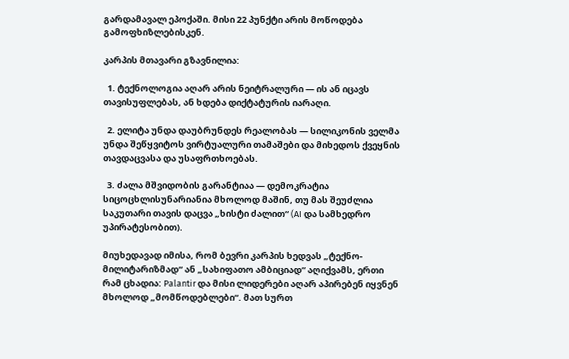გარდამავალ ეპოქაში. მისი 22 პუნქტი არის მოწოდება გამოფხიზლებისკენ.

კარპის მთავარი გზავნილია:

  1. ტექნოლოგია აღარ არის ნეიტრალური — ის ან იცავს თავისუფლებას, ან ხდება დიქტატურის იარაღი.

  2. ელიტა უნდა დაუბრუნდეს რეალობას — სილიკონის ველმა უნდა შეწყვიტოს ვირტუალური თამაშები და მიხედოს ქვეყნის თავდაცვასა და უსაფრთხოებას.

  3. ძალა მშვიდობის გარანტიაა — დემოკრატია სიცოცხლისუნარიანია მხოლოდ მაშინ, თუ მას შეუძლია საკუთარი თავის დაცვა „ხისტი ძალით“ (AI და სამხედრო უპირატესობით).

მიუხედავად იმისა, რომ ბევრი კარპის ხედვას „ტექნო-მილიტარიზმად“ ან „სახიფათო ამბიციად“ აღიქვამს, ერთი რამ ცხადია: Palantir და მისი ლიდერები აღარ აპირებენ იყვნენ მხოლოდ „მომწოდებლები“. მათ სურთ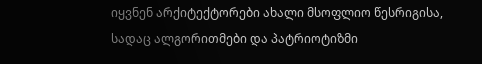იყვნენ არქიტექტორები ახალი მსოფლიო წესრიგისა, სადაც ალგორითმები და პატრიოტიზმი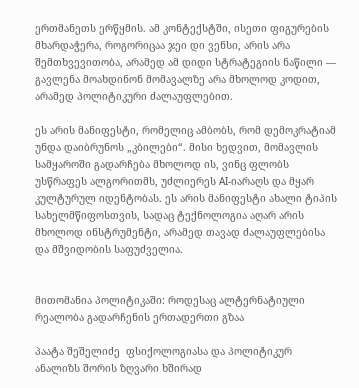ერთმანეთს ერწყმის. ამ კონტექსტში, ისეთი ფიგურების მხარდაჭერა, როგორიცაა ჯეი დი ვენსი, არის არა შემთხვევითობა, არამედ ამ დიდი სტრატეგიის ნაწილი — გავლენა მოახდინონ მომავალზე არა მხოლოდ კოდით, არამედ პოლიტიკური ძალაუფლებით.

ეს არის მანიფესტი, რომელიც ამბობს, რომ დემოკრატიამ უნდა დაიბრუნოს „კბილები“. მისი ხედვით, მომავლის სამყაროში გადარჩება მხოლოდ ის, ვინც ფლობს უსწრაფეს ალგორითმს, უძლიერეს AI-იარაღს და მყარ კულტურულ იდენტობას. ეს არის მანიფესტი ახალი ტიპის სახელმწიფოსთვის, სადაც ტექნოლოგია აღარ არის მხოლოდ ინსტრუმენტი, არამედ თავად ძალაუფლებისა და მშვიდობის საფუძველია.


მითომანია პოლიტიკაში: როდესაც ალტერნატიული რეალობა გადარჩენის ერთადერთი გზაა

პაატა შეშელიძე  ფსიქოლოგიასა და პოლიტიკურ ანალიზს შორის ზღვარი ხშირად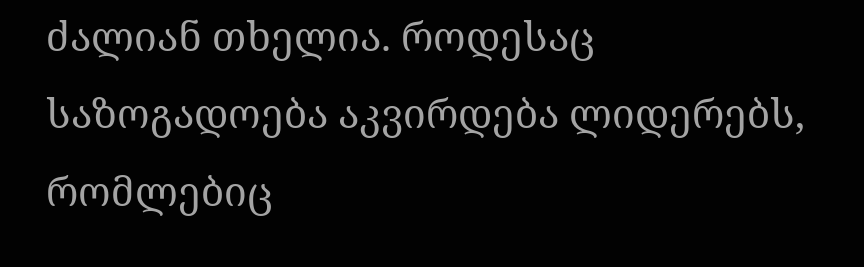ძალიან თხელია. როდესაც საზოგადოება აკვირდება ლიდერებს, რომლებიც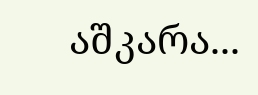აშკარა...